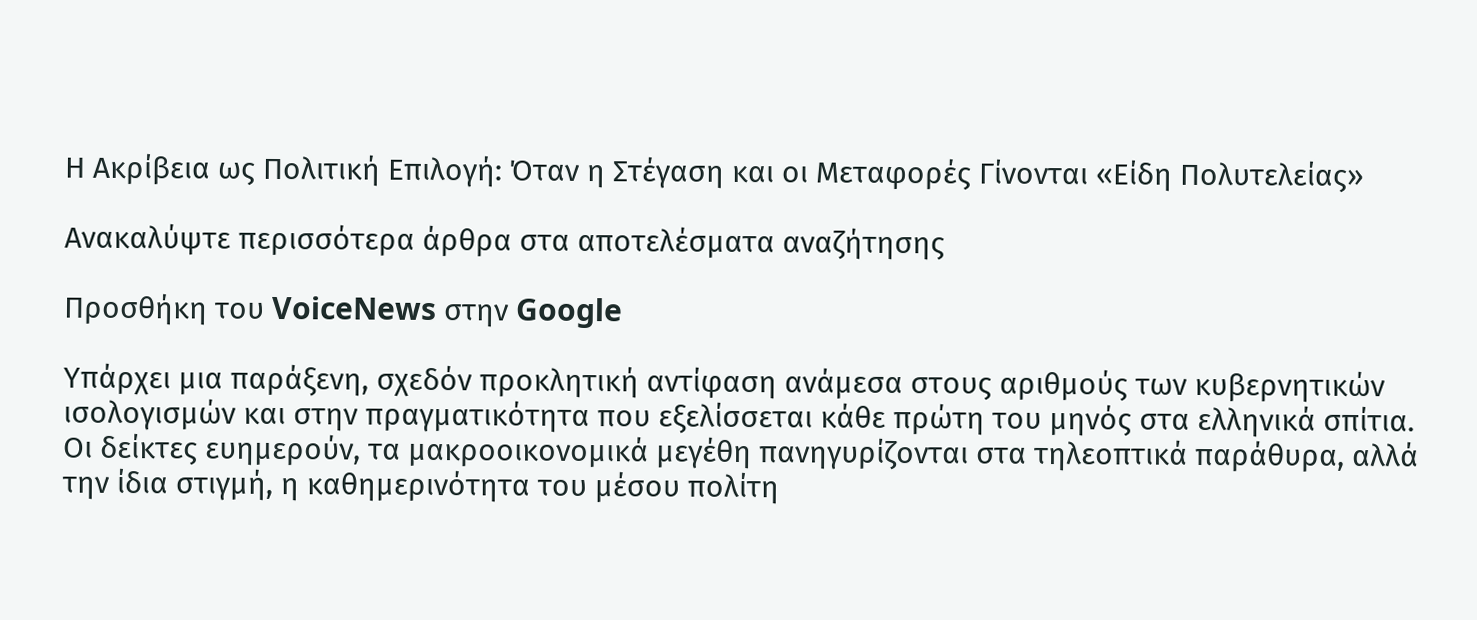Η Ακρίβεια ως Πολιτική Επιλογή: Όταν η Στέγαση και οι Μεταφορές Γίνονται «Είδη Πολυτελείας»

Ανακαλύψτε περισσότερα άρθρα στα αποτελέσματα αναζήτησης

Προσθήκη του VoiceNews στην Google

Υπάρχει μια παράξενη, σχεδόν προκλητική αντίφαση ανάμεσα στους αριθμούς των κυβερνητικών ισολογισμών και στην πραγματικότητα που εξελίσσεται κάθε πρώτη του μηνός στα ελληνικά σπίτια. Οι δείκτες ευημερούν, τα μακροοικονομικά μεγέθη πανηγυρίζονται στα τηλεοπτικά παράθυρα, αλλά την ίδια στιγμή, η καθημερινότητα του μέσου πολίτη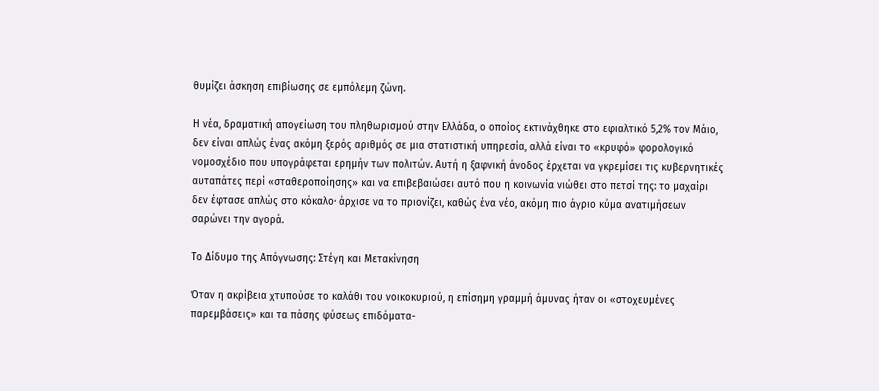θυμίζει άσκηση επιβίωσης σε εμπόλεμη ζώνη.

Η νέα, δραματική απογείωση του πληθωρισμού στην Ελλάδα, ο οποίος εκτινάχθηκε στο εφιαλτικό 5,2% τον Μάιο, δεν είναι απλώς ένας ακόμη ξερός αριθμός σε μια στατιστική υπηρεσία, αλλά είναι το «κρυφό» φορολογικό νομοσχέδιο που υπογράφεται ερημήν των πολιτών. Αυτή η ξαφνική άνοδος έρχεται να γκρεμίσει τις κυβερνητικές αυταπάτες περί «σταθεροποίησης» και να επιβεβαιώσει αυτό που η κοινωνία νιώθει στο πετσί της: το μαχαίρι δεν έφτασε απλώς στο κόκαλο· άρχισε να το πριονίζει, καθώς ένα νέο, ακόμη πιο άγριο κύμα ανατιμήσεων σαρώνει την αγορά.

Το Δίδυμο της Απόγνωσης: Στέγη και Μετακίνηση

Όταν η ακρίβεια χτυπούσε το καλάθι του νοικοκυριού, η επίσημη γραμμή άμυνας ήταν οι «στοχευμένες παρεμβάσεις» και τα πάσης φύσεως επιδόματα-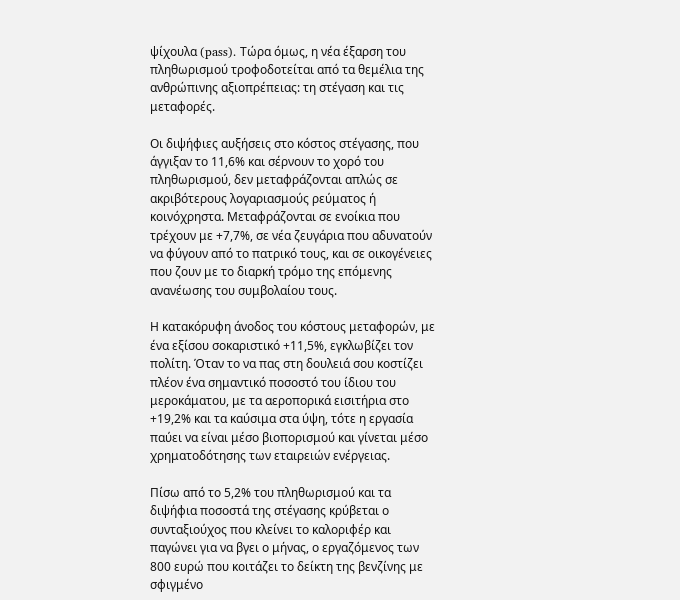ψίχουλα (pass). Τώρα όμως, η νέα έξαρση του πληθωρισμού τροφοδοτείται από τα θεμέλια της ανθρώπινης αξιοπρέπειας: τη στέγαση και τις μεταφορές.

Οι διψήφιες αυξήσεις στο κόστος στέγασης, που άγγιξαν το 11,6% και σέρνουν το χορό του πληθωρισμού, δεν μεταφράζονται απλώς σε ακριβότερους λογαριασμούς ρεύματος ή κοινόχρηστα. Μεταφράζονται σε ενοίκια που τρέχουν με +7,7%, σε νέα ζευγάρια που αδυνατούν να φύγουν από το πατρικό τους, και σε οικογένειες που ζουν με το διαρκή τρόμο της επόμενης ανανέωσης του συμβολαίου τους.

Η κατακόρυφη άνοδος του κόστους μεταφορών, με ένα εξίσου σοκαριστικό +11,5%, εγκλωβίζει τον πολίτη. Όταν το να πας στη δουλειά σου κοστίζει πλέον ένα σημαντικό ποσοστό του ίδιου του μεροκάματου, με τα αεροπορικά εισιτήρια στο +19,2% και τα καύσιμα στα ύψη, τότε η εργασία παύει να είναι μέσο βιοπορισμού και γίνεται μέσο χρηματοδότησης των εταιρειών ενέργειας.

Πίσω από το 5,2% του πληθωρισμού και τα διψήφια ποσοστά της στέγασης κρύβεται ο συνταξιούχος που κλείνει το καλοριφέρ και παγώνει για να βγει ο μήνας, ο εργαζόμενος των 800 ευρώ που κοιτάζει το δείκτη της βενζίνης με σφιγμένο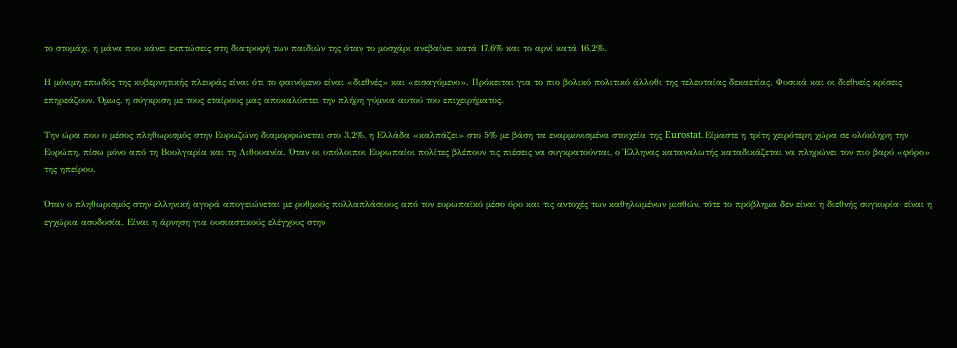το στομάχι, η μάνα που κάνει εκπτώσεις στη διατροφή των παιδιών της όταν το μοσχάρι ανεβαίνει κατά 17,6% και το αρνί κατά 16,2%.

Η μόνιμη επωδός της κυβερνητικής πλευράς είναι ότι το φαινόμενο είναι «διεθνές» και «εισαγόμενο». Πρόκειται για το πιο βολικό πολιτικό άλλοθι της τελευταίας δεκαετίας. Φυσικά και οι διεθνείς κρίσεις επηρεάζουν. Όμως, η σύγκριση με τους εταίρους μας αποκαλύπτει την πλήρη γύμνια αυτού του επιχειρήματος.

Την ώρα που ο μέσος πληθωρισμός στην Ευρωζώνη διαμορφώνεται στο 3,2%, η Ελλάδα «καλπάζει» στο 5% με βάση τα εναρμονισμένα στοιχεία της Eurostat. Είμαστε η τρίτη χειρότερη χώρα σε ολόκληρη την Ευρώπη, πίσω μόνο από τη Βουλγαρία και τη Λιθουανία. Όταν οι υπόλοιποι Ευρωπαίοι πολίτες βλέπουν τις πιέσεις να συγκρατούνται, ο Έλληνας καταναλωτής καταδικάζεται να πληρώνει τον πιο βαρύ «φόρο» της ηπείρου.

Όταν ο πληθωρισμός στην ελληνική αγορά απογειώνεται με ρυθμούς πολλαπλάσιους από τον ευρωπαϊκό μέσο όρο και τις αντοχές των καθηλωμένων μισθών, τότε το πρόβλημα δεν είναι η διεθνής συγκυρία· είναι η εγχώρια ασυδοσία. Είναι η άρνηση για ουσιαστικούς ελέγχους στην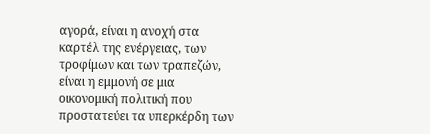αγορά, είναι η ανοχή στα καρτέλ της ενέργειας, των τροφίμων και των τραπεζών, είναι η εμμονή σε μια οικονομική πολιτική που προστατεύει τα υπερκέρδη των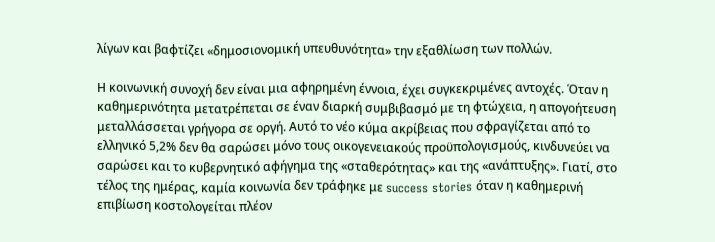λίγων και βαφτίζει «δημοσιονομική υπευθυνότητα» την εξαθλίωση των πολλών.

Η κοινωνική συνοχή δεν είναι μια αφηρημένη έννοια, έχει συγκεκριμένες αντοχές. Όταν η καθημερινότητα μετατρέπεται σε έναν διαρκή συμβιβασμό με τη φτώχεια, η απογοήτευση μεταλλάσσεται γρήγορα σε οργή. Αυτό το νέο κύμα ακρίβειας που σφραγίζεται από το ελληνικό 5,2% δεν θα σαρώσει μόνο τους οικογενειακούς προϋπολογισμούς, κινδυνεύει να σαρώσει και το κυβερνητικό αφήγημα της «σταθερότητας» και της «ανάπτυξης». Γιατί, στο τέλος της ημέρας, καμία κοινωνία δεν τράφηκε με success stories όταν η καθημερινή επιβίωση κοστολογείται πλέον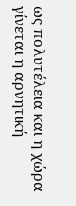ως πολυτέλεια και η χώρα γίνεται η αρνητική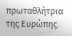πρωταθλήτρια της Ευρώπης.